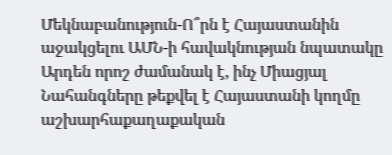Մեկնաբանություն-Ո՞րն է Հայաստանին աջակցելու ԱՄՆ-ի հավակնության նպատակը
Արդեն որոշ ժամանակ է, ինչ Միացյալ Նահանգները թեքվել է Հայաստանի կողմը աշխարհաքաղաքական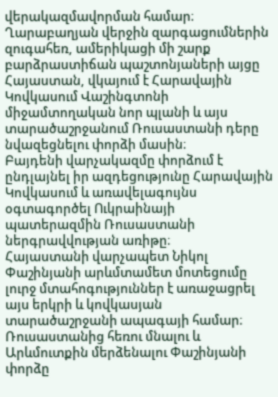վերակազմավորման համար։
Ղարաբաղյան վերջին զարգացումներին զուգահեռ, ամերիկացի մի շարք բարձրաստիճան պաշտոնյաների այցը Հայաստան, վկայում է Հարավային Կովկասում Վաշինգտոնի միջամտողական նոր պլանի և այս տարածաշրջանում Ռուսաստանի դերը նվազեցնելու փորձի մասին։
Բայդենի վարչակազմը փորձում է ընդլայնել իր ազդեցությունը Հարավային Կովկասում և առավելագույնս օգտագործել Ուկրաինայի պատերազմին Ռուսաստանի ներգրավվության առիթը։
Հայաստանի վարչապետ Նիկոլ Փաշինյանի արևմտամետ մոտեցումը լուրջ մտահոգություններ է առաջացրել այս երկրի և կովկասյան տարածաշրջանի ապագայի համար։ Ռուսաստանից հեռու մնալու և Արևմուտքին մերձենալու Փաշինյանի փորձը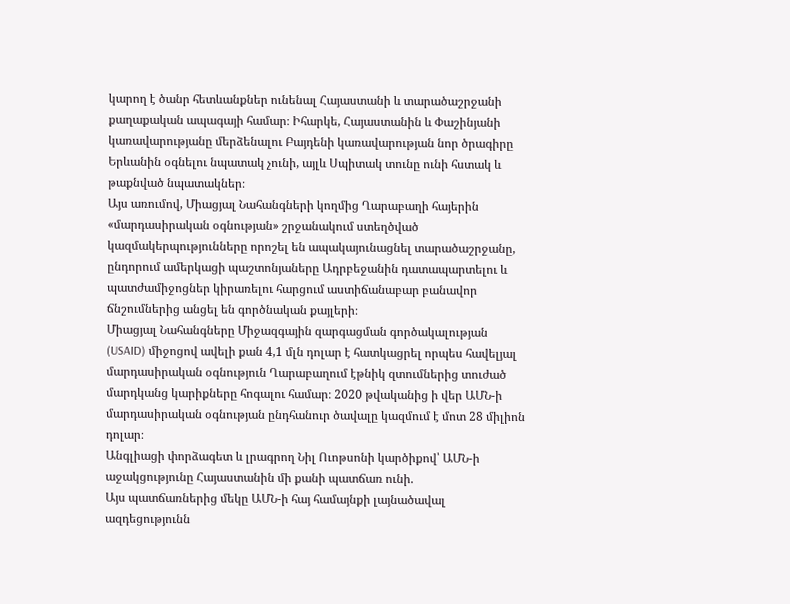կարող է ծանր հետևանքներ ունենալ Հայաստանի և տարածաշրջանի քաղաքական ապագայի համար։ Իհարկե, Հայաստանին և Փաշինյանի կառավարությանը մերձենալու Բայդենի կառավարության նոր ծրագիրը Երևանին օգնելու նպատակ չունի, այլև Սպիտակ տունը ունի հստակ և թաքնված նպատակներ։
Այս առումով, Միացյալ Նահանգների կողմից Ղարաբաղի հայերին «մարդասիրական օգնության» շրջանակում ստեղծված կազմակերպությունները որոշել են ապակայունացնել տարածաշրջանը, ընդորում ամերկացի պաշտոնյաները Ադրբեջանին դատապարտելու և պատժամիջոցներ կիրառելու հարցում աստիճանաբար բանավոր ճնշումներից անցել են գործնական քայլերի։
Միացյալ Նահանգները Միջազգային զարգացման գործակալության (USAID) միջոցով ավելի քան 4,1 մլն դոլար է հատկացրել որպես հավելյալ մարդասիրական օգնություն Ղարաբաղում էթնիկ զտումներից տուժած մարդկանց կարիքները հոգալու համար։ 2020 թվականից ի վեր ԱՄՆ-ի մարդասիրական օգնության ընդհանուր ծավալը կազմում է մոտ 28 միլիոն դոլար։
Անգլիացի փորձագետ և լրագրող Նիլ Ուոթսոնի կարծիքով՝ ԱՄՆ-ի աջակցությունը Հայաստանին մի քանի պատճառ ունի.
Այս պատճառներից մեկը ԱՄՆ-ի հայ համայնքի լայնածավալ ազդեցությունն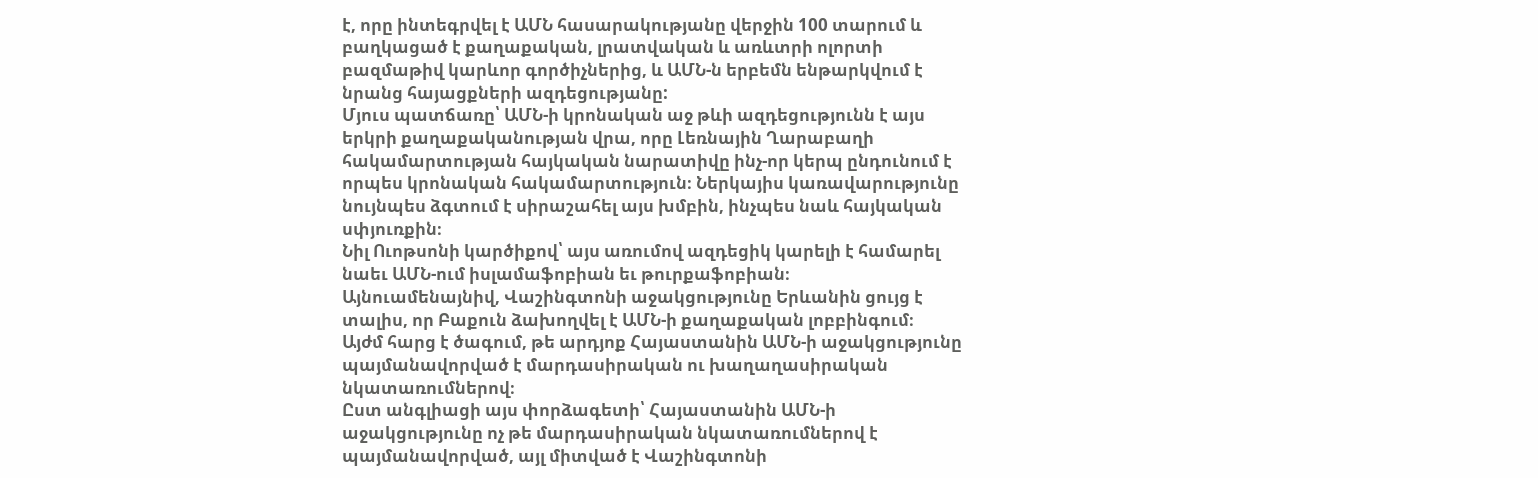է, որը ինտեգրվել է ԱՄՆ հասարակությանը վերջին 100 տարում և բաղկացած է քաղաքական, լրատվական և առևտրի ոլորտի բազմաթիվ կարևոր գործիչներից, և ԱՄՆ-ն երբեմն ենթարկվում է նրանց հայացքների ազդեցությանը:
Մյուս պատճառը՝ ԱՄՆ-ի կրոնական աջ թևի ազդեցությունն է այս երկրի քաղաքականության վրա, որը Լեռնային Ղարաբաղի հակամարտության հայկական նարատիվը ինչ-որ կերպ ընդունում է որպես կրոնական հակամարտություն։ Ներկայիս կառավարությունը նույնպես ձգտում է սիրաշահել այս խմբին, ինչպես նաև հայկական սփյուռքին։
Նիլ Ուոթսոնի կարծիքով՝ այս առումով ազդեցիկ կարելի է համարել նաեւ ԱՄՆ-ում իսլամաֆոբիան եւ թուրքաֆոբիան։
Այնուամենայնիվ, Վաշինգտոնի աջակցությունը Երևանին ցույց է տալիս, որ Բաքուն ձախողվել է ԱՄՆ-ի քաղաքական լոբբինգում։
Այժմ հարց է ծագում, թե արդյոք Հայաստանին ԱՄՆ-ի աջակցությունը պայմանավորված է մարդասիրական ու խաղաղասիրական նկատառումներով։
Ըստ անգլիացի այս փորձագետի՝ Հայաստանին ԱՄՆ-ի աջակցությունը ոչ թե մարդասիրական նկատառումներով է պայմանավորված, այլ միտված է Վաշինգտոնի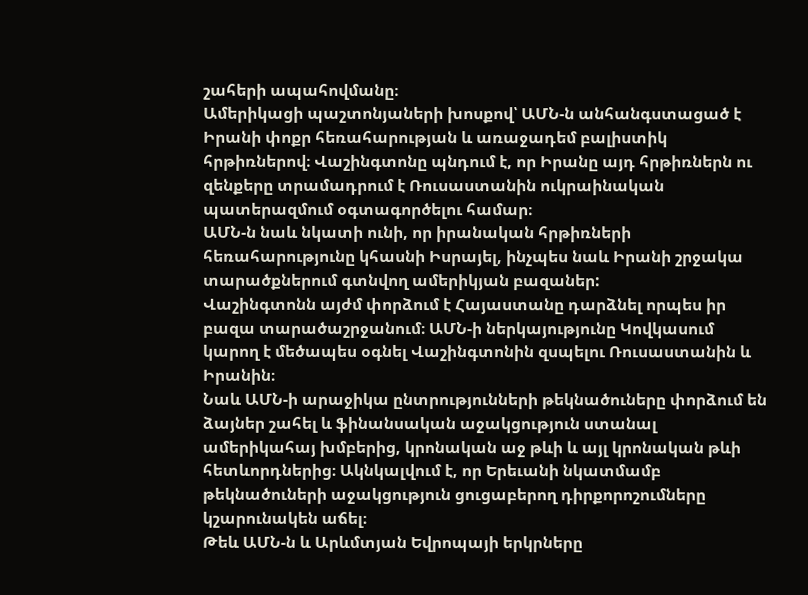շահերի ապահովմանը։
Ամերիկացի պաշտոնյաների խոսքով՝ ԱՄՆ-ն անհանգստացած է Իրանի փոքր հեռահարության և առաջադեմ բալիստիկ հրթիռներով։ Վաշինգտոնը պնդում է, որ Իրանը այդ հրթիռներն ու զենքերը տրամադրում է Ռուսաստանին ուկրաինական պատերազմում օգտագործելու համար։
ԱՄՆ-ն նաև նկատի ունի, որ իրանական հրթիռների հեռահարությունը կհասնի Իսրայել, ինչպես նաև Իրանի շրջակա տարածքներում գտնվող ամերիկյան բազաներ:
Վաշինգտոնն այժմ փորձում է Հայաստանը դարձնել որպես իր բազա տարածաշրջանում։ ԱՄՆ-ի ներկայությունը Կովկասում կարող է մեծապես օգնել Վաշինգտոնին զսպելու Ռուսաստանին և Իրանին։
Նաև ԱՄՆ-ի արաջիկա ընտրությունների թեկնածուները փորձում են ձայներ շահել և ֆինանսական աջակցություն ստանալ ամերիկահայ խմբերից, կրոնական աջ թևի և այլ կրոնական թևի հետևորդներից։ Ակնկալվում է, որ Երեւանի նկատմամբ թեկնածուների աջակցություն ցուցաբերող դիրքորոշումները կշարունակեն աճել։
Թեև ԱՄՆ-ն և Արևմտյան Եվրոպայի երկրները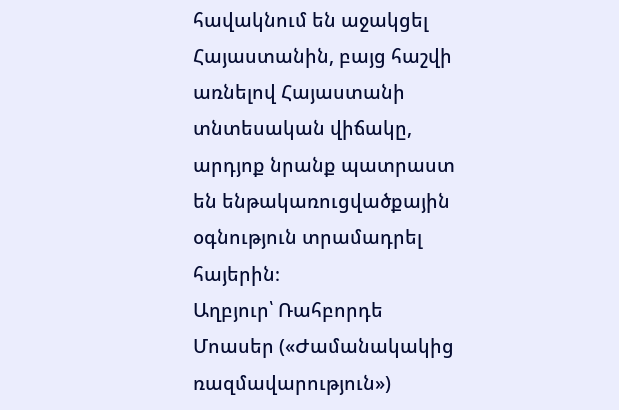հավակնում են աջակցել Հայաստանին, բայց հաշվի առնելով Հայաստանի տնտեսական վիճակը, արդյոք նրանք պատրաստ են ենթակառուցվածքային օգնություն տրամադրել հայերին։
Աղբյուր՝ Ռահբորդե Մոասեր («Ժամանակակից ռազմավարություն»)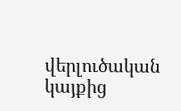վերլուծական կայքից